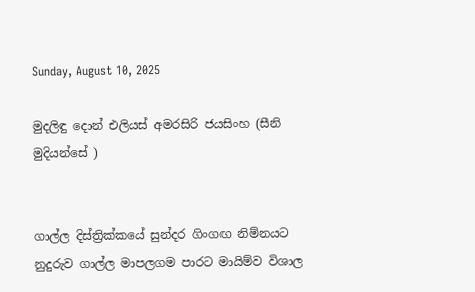Sunday, August 10, 2025

මුදලිඳු දොන් එලියස් අමරසිරි ජයසිංහ (සීනි මුදියන්සේ )


ගාල්ල දිස්ත්‍රික්කයේ සුන්දර ගිංගඟ නිම්නයට නුදුරුව ගාල්ල මාපලගම පාරට මායිම්ව විශාල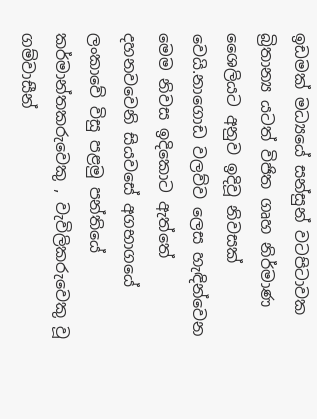ඉඩමක් මධ්‍යයේ සන්සුන් වටපිටාවක බ්‍රිතාන්‍ය යටත් විජිත ගෘහ නිර්මාණ ශෛලියට අනුව ඉදිවූ නිවසක් වෙයි.නාගොඩ වලව්ව ලෙස හැඳින්වෙන මෙම නිවස ඉදිකොට ඇත්තේ දහනවවෙනි සියවසේ අගභාගයේ ලංකාවේ විසු පළමු පන්තියේ කර්මාන්තකරුවෙකු , වැවිලිකරුවෙකු වූ
ගම්වාසීන්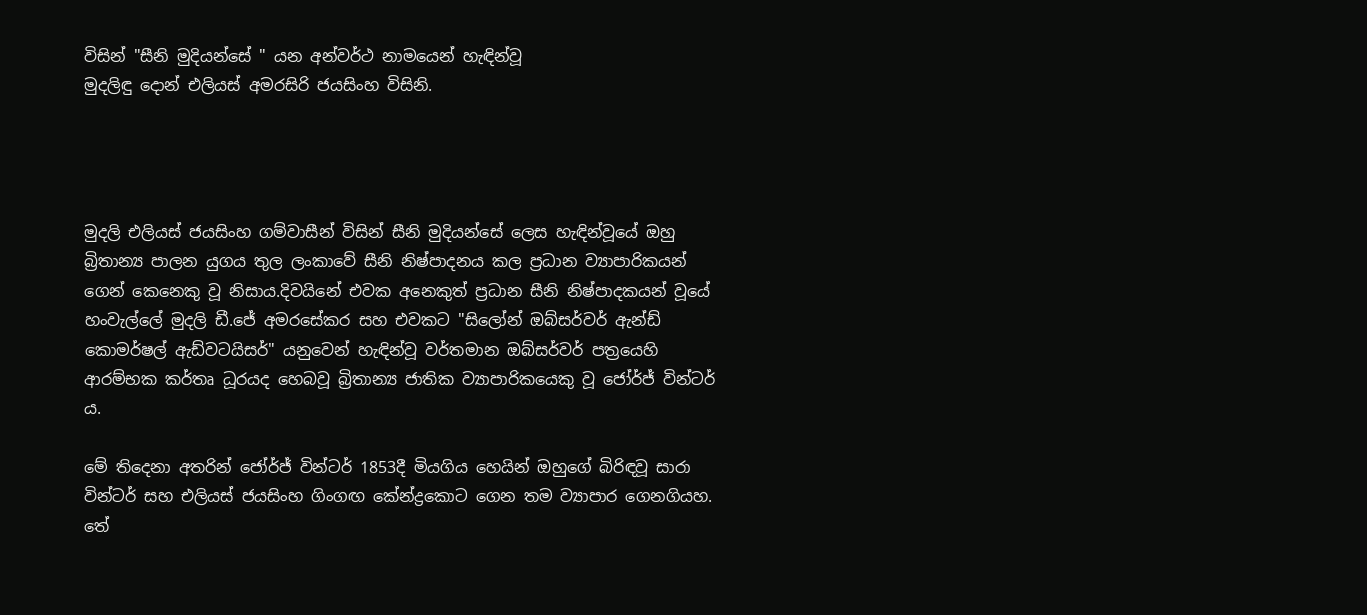විසින් "සීනි මුදියන්සේ " යන අන්වර්ථ නාමයෙන් හැඳින්වූ
මුදලිඳු දොන් එලියස් අමරසිරි ජයසිංහ විසිනි.




මුදලි එලියස් ජයසිංහ ගම්වාසීන් විසින් සීනි මුදියන්සේ ලෙස හැඳින්වූයේ ඔහු බ්‍රිතාන්‍ය පාලන යුගය තුල ලංකාවේ සීනි නිෂ්පාදනය කල ප්‍රධාන ව්‍යාපාරිකයන් ගෙන් කෙනෙකු වූ නිසාය.දිවයිනේ එවක අනෙකුත් ප්‍රධාන සීනි නිෂ්පාදකයන් වූයේ හංවැල්ලේ මුදලි ඩී.ජේ අමරසේකර සහ එවකට "සිලෝන් ඔබ්සර්වර් ඇන්ඩ් කොමර්ෂල් ඇඩ්වටයිසර්" යනුවෙන් හැඳින්වූ වර්තමාන ඔබ්සර්වර් පත්‍රයෙහි ආරම්භක කර්තෘ ධූරයද හෙබවූ බ්‍රිතාන්‍ය ජාතික ව්‍යාපාරිකයෙකු වූ ජෝර්ජ් වින්ටර් ය.

මේ තිදෙනා අතරින් ජෝර්ජ් වින්ටර් 1853දී මියගිය හෙයින් ඔහුගේ බිරිඳවූ සාරා වින්ටර් සහ එලියස් ජයසිංහ ගිංගඟ කේන්ද්‍රකොට ගෙන තම ව්‍යාපාර ගෙනගියහ.
තේ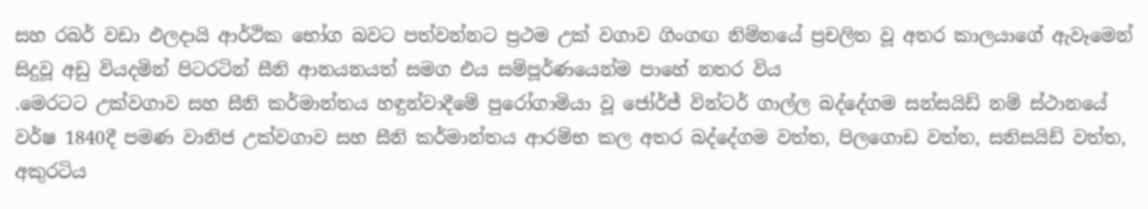සහ රබර් වඩා ඵලදායි ආර්ථික භෝග බවට පත්වන්නට ප්‍රථම උක් වගාව ගිංගඟ නිම්නයේ ප්‍රචලිත වූ අතර කාලයාගේ ඇවෑමෙන් සිදුවූ අඩු වියදමින් පිටරටින් සීනි ආනයනයත් සමග එය සම්පූර්ණයෙන්ම පාහේ නතර විය
.මෙරටට උක්වගාව සහ සීනි කර්මාන්තය හඳුන්වාදීමේ පුරෝගාමියා වූ ජෝර්ජ් වින්ටර් ගාල්ල බද්දේගම සන්සයිඩ් නම් ස්ථානයේ වර්ෂ 1840දී පමණ වානිජ උක්වගාව සහ සීනි කර්මාන්තය ආරම්භ කල අතර බද්දේගම වත්ත, පිලගොඩ වත්ත, සනිසයිඩ් වත්ත, අකුරටිය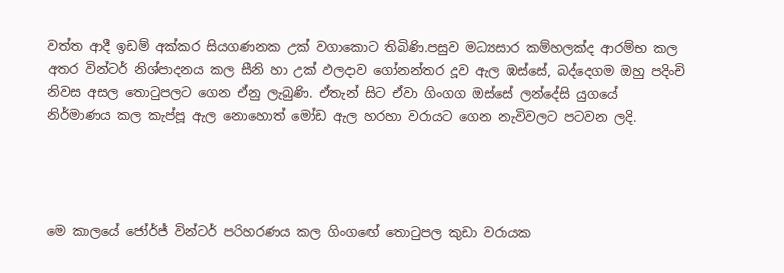වත්ත ආදී ඉඩම් අක්කර සියගණනක උක් වගාකොට තිබිණි.පසුව මධ්‍යසාර කම්හලක්ද ආරම්භ කල අතර වින්ටර් නිශ්පාදනය කල සීනි හා උක් ඵලදාව ගෝනන්තර දූව ඇල ඹස්සේ, බද්දෙගම ඔහු පදිංචි නිවස අසල තොටුපලට ගෙන ඒනු ලැබුණි. ඒතැන් සිට ඒවා ගිංගග ඔස්සේ ලන්දේසි යුගයේ නිර්මාණය කල කැප්පූ ඇල නොහොත් මෝඩ ඇල හරහා වරායට ගෙන නැවිවලට පටවන ලදි.




මෙ කාලයේ ජෝර්ජ් වින්ටර් පරිහරණය කල ගිංගඟේ තොටුපල කුඩා වරායක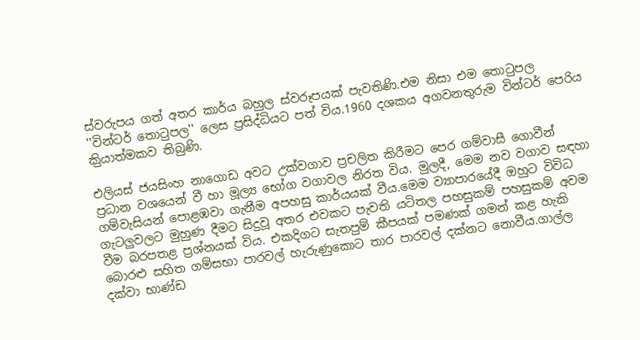ස්වරුපය ගත් අතර කාර්ය බහුල ස්වරූපයක් පැවතිණි.එම නිසා එම තොටුපල ''වින්ටර් තොටුපල'' ලෙස ප්‍රසිද්ධියට පත් විය.1960 දශකය අගවනතුරුම වින්ටර් පෙරිය කිුයාත්මකව තිබුණි.

එලියස් ජයසිංහ නාගොඩ අවට උක්වගාව ප්‍රචලිත කිරීමට පෙර ගම්වාසී ගොවීන් ප්‍රධාන වශයෙන් වී හා මූල්‍ය භෝග වගාවල නිරත විය. මුලදී, මෙම නව වගාව සඳහා ගම්වැසියන් පොළඹවා ගැනීම අපහසු කාර්යයක් වීය.මෙම ව්‍යාපාරයේදී ඔහුට විවිධ ගැටලුවලට මුහුණ දීමට සිදුවූ අතර එවකට පැවති යටිතල පහසුකම් පහසුකම් අවම වීම බරපතළ ප්‍රශ්නයක් විය. එකදිගට සැතපුම් කීපයක් පමණක් ගමන් කළ හැකි බොරළු සහිත ගම්සභා පාරවල් හැරුණුකොට තාර පාරවල් දක්නට නොවීය.ගාල්ල දක්වා භාණ්ඩ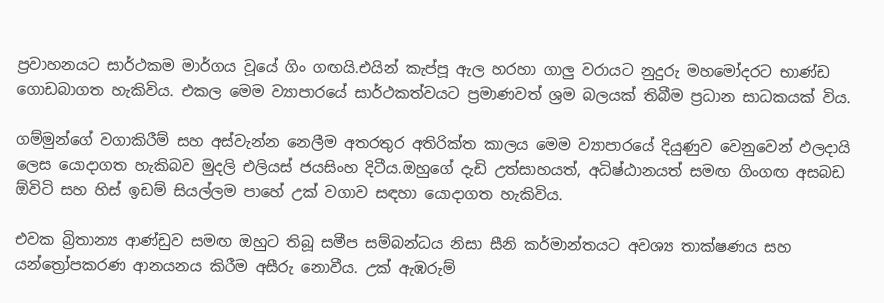ප්‍රවාහනයට සාර්ථකම මාර්ගය වූයේ ගිං ගඟයි.එයින් කැප්පූ ඇල හරහා ගාලු වරායට නුදුරු මහමෝදරට භාණ්ඩ ගොඩබාගත හැකිවිය. එකල මෙම ව්‍යාපාරයේ සාර්ථකත්වයට ප්‍රමාණවත් ශ්‍රම බලයක් තිබීම ප්‍රධාන සාධකයක් විය.

ගම්මුන්ගේ වගාකිරීම් සහ අස්වැන්න නෙලීම අතරතුර අතිරික්ත කාලය මෙම ව්‍යාපාරයේ දියුණුව වෙනුවෙන් ඵලදායි ලෙස යොදාගත හැකිබව මුදලි එලියස් ජයසිංහ දිටීය.ඔහුගේ දැඩි උත්සාහයත්, අධිෂ්ඨානයත් සමඟ ගිංගඟ අසබඩ ඕවිටි සහ හිස් ඉඩම් සියල්ලම පාහේ උක් වගාව සඳහා යොදාගත හැකිවිය.

එවක බ්‍රිතාන්‍ය ආණ්ඩුව සමඟ ඔහුට තිබූ සමීප සම්බන්ධය නිසා සීනි කර්මාන්තයට අවශ්‍ය තාක්ෂණය සහ යන්ත්‍රෝපකරණ ආනයනය කිරීම අසීරු නොවීය. උක් ඇඹරුම්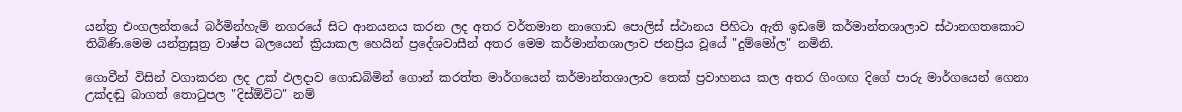යන්ත්‍ර එංගලන්තයේ බර්මින්හැම් නගරයේ සිට ආනයනය කරන ලද අතර වර්තමාන නාගොඩ පොලිස් ස්ථානය පිහිටා ඇති ඉඩමේ කර්මාන්තශාලාව ස්ථානගතකොට තිබිණි.මෙම යන්ත්‍රසූත්‍ර වාෂ්ප බලයෙන් ක්‍රියාකල හෙයින් ප්‍රදේශවාසීන් අතර මෙම කර්මාන්තශාලාව ජනප්‍රිය වූයේ "දුම්මෝල" නමිනි.

ගොවීන් විසින් වගාකරන ලද උක් ඵලදාව ගොඩබිමින් ගොන් කරත්ත මාර්ගයෙන් කර්මාන්තශාලාව තෙක් ප්‍රවාහනය කල අතර ගිංගඟ දිගේ පාරු මාර්ගයෙන් ගෙනා උක්දඬු බාගත් තොටුපල "දිස්ඕවිට" නම්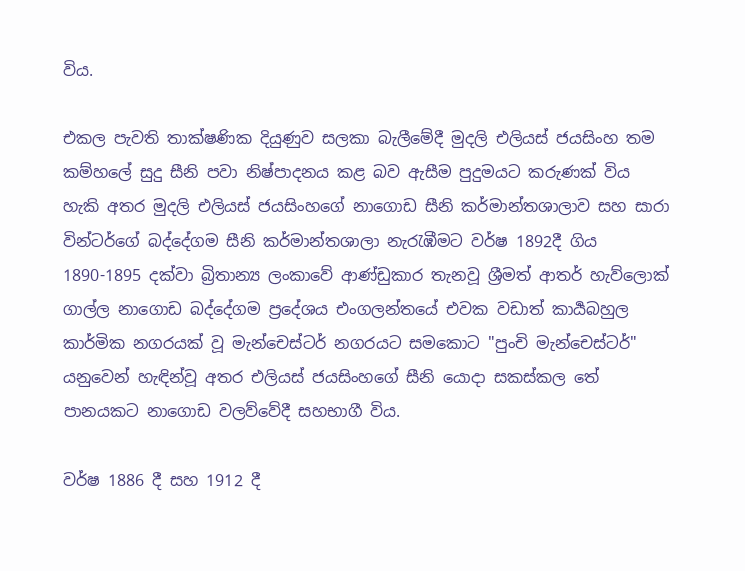විය.

එකල පැවති තාක්ෂණික දියුණුව සලකා බැලීමේදී මුදලි එලියස් ජයසිංහ තම කම්හලේ සුදු සීනි පවා නිෂ්පාදනය කළ බව ඇසීම පුදුමයට කරුණක් විය හැකි අතර මුදලි එලියස් ජයසිංහගේ නාගොඩ සීනි කර්මාන්තශාලාව සහ සාරා වින්ටර්ගේ බද්දේගම සීනි කර්මාන්තශාලා නැරැඹීමට වර්ෂ 1892දී ගිය 1890-1895 දක්වා බ්‍රිතාන්‍ය ලංකාවේ ආණ්ඩුකාර තැනවූ ශ්‍රීමත් ආතර් හැව්ලොක් ගාල්ල නාගොඩ බද්දේගම ප්‍රදේශය එංගලන්තයේ එවක වඩාත් කාර්‍යබහුල කාර්මික නගරයක් වූ මැන්චෙස්ටර් නගරයට සමකොට "පුංචි මැන්චෙස්ටර්" යනුවෙන් හැඳින්වූ අතර එලියස් ජයසිංහගේ සීනි යොදා සකස්කල තේ පානයකට නාගොඩ වලව්වේදී සහභාගී විය.

වර්ෂ 1886 දී සහ 1912 දී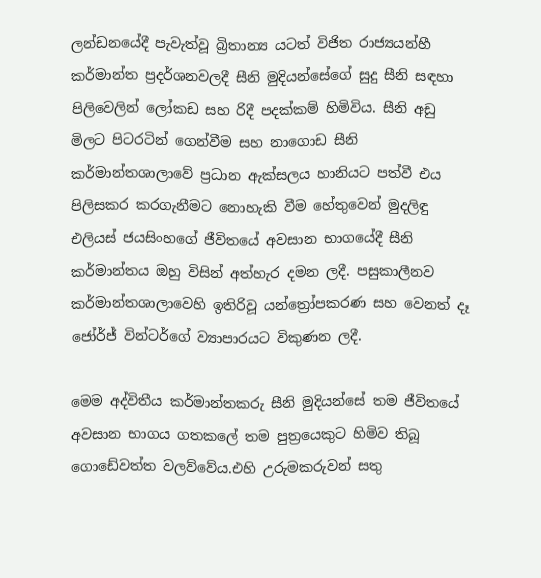ලන්ඩනයේදී පැවැත්වූ බ්‍රිතාන්‍ය යටත් විජිත රාජ්‍යයන්හී කර්මාන්ත ප්‍රදර්ශනවලදී සීනි මුදියන්සේගේ සුදු සීනි සඳහා පිලිවෙලින් ලෝකඩ සහ රිදී පදක්කම් හිමිවිය. සීනි අඩු මිලට පිටරටින් ගෙන්වීම සහ නාගොඩ සීනි කර්මාන්තශාලාවේ ප්‍රධාන ඇක්සලය හානියට පත්වී එය පිලිසකර කරගැනීමට නොහැකි වීම හේතුවෙන් මුදලිඳු එලියස් ජයසිංහගේ ජීවිතයේ අවසාන භාගයේදී සීනි කර්මාන්තය ඔහු විසින් අත්හැර දමන ලදී. පසුකාලීනව කර්මාන්තශාලාවෙහි ඉතිරිවූ යන්ත්‍රෝපකරණ සහ වෙනත් දෑ ජෝර්ජ් වින්ටර්ගේ ව්‍යාපාරයට විකුණන ලදී.

මෙම අද්විතීය කර්මාන්තකරු සීනි මුදියන්සේ තම ජීවිතයේ අවසාන භාගය ගතකලේ තම පුත්‍රයෙකුට හිමිව තිබූ ගොඩේවත්ත වලව්වේය.එහි උරුමකරුවන් සතු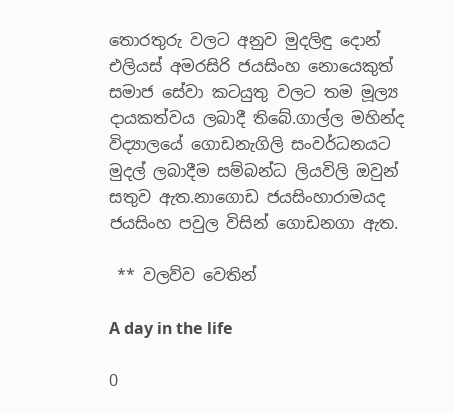තොරතුරු වලට අනුව මුදලිඳු දොන් එලියස් අමරසිරි ජයසිංහ නොයෙකුත් සමාජ සේවා කටයුතු වලට තම මූල්‍ය දායකත්වය ලබාදී තිබේ.ගාල්ල මහින්ද විද්‍යාලයේ ගොඩනැගිලි සංවර්ධනයට මුදල් ලබාදීම සම්බන්ධ ලියවිලි ඔවුන් සතුව ඇත.නාගොඩ ජයසිංහාරාමයද ජයසිංහ පවුල විසින් ගොඩනගා ඇත.

 ** වලව්ව වෙතින්

A day in the life

0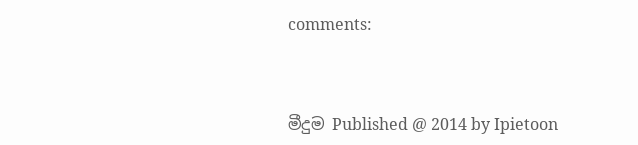comments:



මීදුම Published @ 2014 by Ipietoon